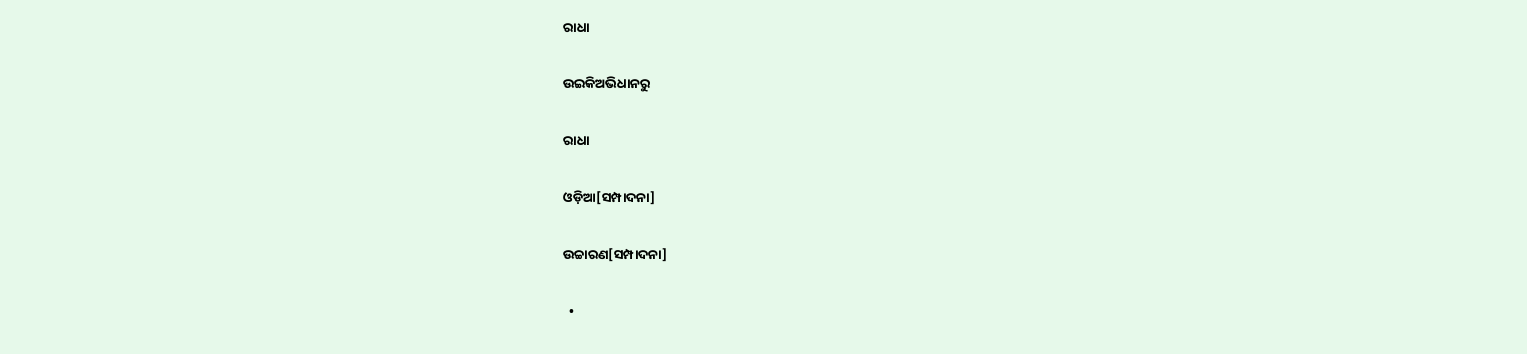ରାଧା

ଉଇକିଅଭିଧାନ‌ରୁ

ରାଧା

ଓଡ଼ିଆ[ସମ୍ପାଦନା]

ଉଚ୍ଚାରଣ[ସମ୍ପାଦନା]

  •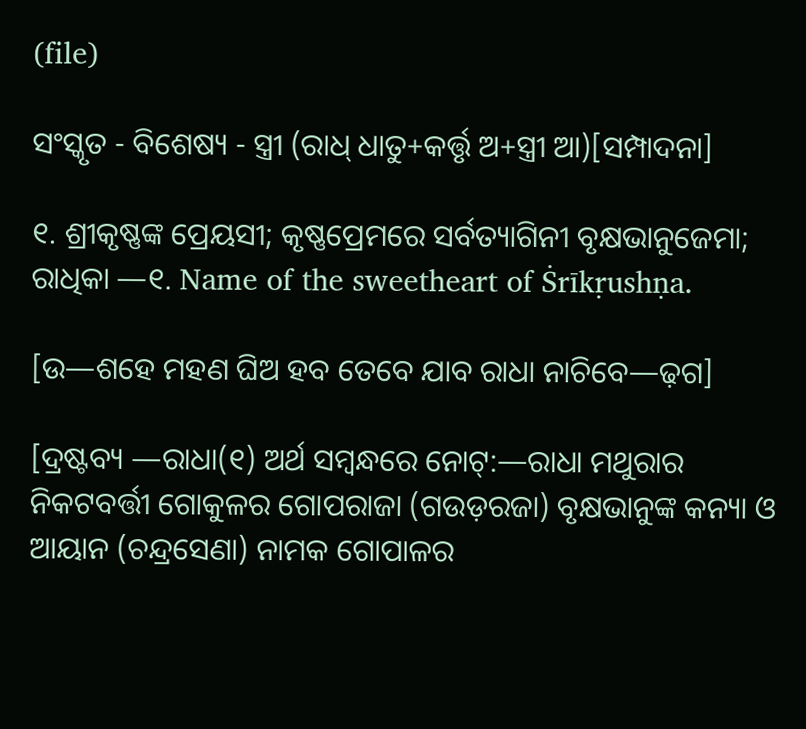(file)

ସଂସ୍କୃତ - ବିଶେଷ୍ୟ - ସ୍ତ୍ରୀ (ରାଧ୍ ଧାତୁ+କର୍ତ୍ତୃ ଅ+ସ୍ତ୍ରୀ ଆ)[ସମ୍ପାଦନା]

୧. ଶ୍ରୀକୃଷ୍ଣଙ୍କ ପ୍ରେୟସୀ; କୃଷ୍ଣପ୍ରେମରେ ସର୍ବତ୍ୟାଗିନୀ ବୃକ୍ଷଭାନୁଜେମା; ରାଧିକା —୧. Name of the sweetheart of Ṡrīkṛushṇa.

[ଉ—ଶହେ ମହଣ ଘିଅ ହବ ତେବେ ଯାବ ରାଧା ନାଚିବେ—ଢ଼ଗ]

[ଦ୍ରଷ୍ଟବ୍ୟ —ରାଧା(୧) ଅର୍ଥ ସମ୍ୱନ୍ଧରେ ନୋଟ୍:—ରାଧା ମଥୁରାର ନିକଟବର୍ତ୍ତୀ ଗୋକୁଳର ଗୋପରାଜା (ଗଉଡ଼ରଜା) ବୃକ୍ଷଭାନୁଙ୍କ କନ୍ୟା ଓ ଆୟାନ (ଚନ୍ଦ୍ରସେଣା) ନାମକ ଗୋପାଳର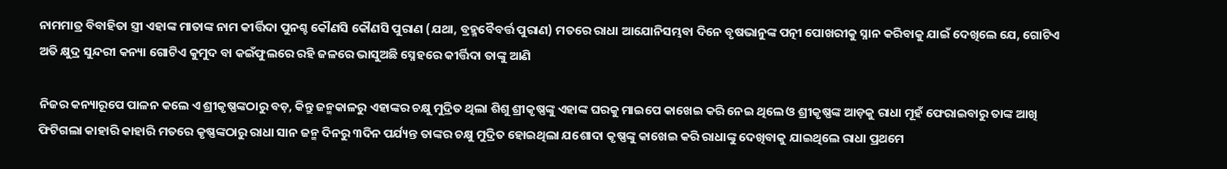ନାମମାତ୍ର ବିବାହିତା ସ୍ତ୍ରୀ ଏହାଙ୍କ ମାତାଙ୍କ ନାମ କୀର୍ତ୍ତିଦା ପୁନଶ୍ଚ କୌଣସି କୌଣସି ପୁରାଣ (ଯଥା, ବ୍ରହ୍ମବୈବର୍ତ୍ତ ପୁରାଣ) ମତରେ ରାଧା ଆଯୋନିସମ୍ଭବା ଦିନେ ବୃଷଭାନୁଙ୍କ ପତ୍ନୀ ପୋଖରୀକୁ ସ୍ନାନ କରିବାକୁ ଯାଇଁ ଦେଖିଲେ ଯେ, ଗୋଟିଏ ଅତି କ୍ଷୁଦ୍ର ସୁନ୍ଦରୀ କନ୍ୟା ଗୋଟିଏ କୁମୁଦ ବା କଇଁଫୁଲରେ ରହି ଜଳରେ ଭାସୁଅଛି ସ୍ନେହରେ କୀର୍ତ୍ତିଦା ତାଙ୍କୁ ଆଣି

ନିଜର କନ୍ୟାରୂପେ ପାଳନ କଲେ ଏ ଶ୍ରୀକୃଷ୍ଣଙ୍କଠାରୁ ବଡ଼, କିନ୍ତୁ ଜନ୍ମକାଳରୁ ଏହାଙ୍କର ଚକ୍ଷୁ ମୁଦ୍ରିତ ଥିଲା ଶିଶୁ ଶ୍ରୀକୃଷ୍ଣଙ୍କୁ ଏହାଙ୍କ ଘରକୁ ମାଇପେ କାଖେଇ କରି ନେଇ ଥିଲେ ଓ ଶ୍ରୀକୃଷ୍ଣଙ୍କ ଆଡ଼କୁ ରାଧା ମୂହଁ ଫେରାଇବାରୁ ତାଙ୍କ ଆଖି ଫିଟିଗଲା କାହାରି କାହାରି ମତରେ କୃଷ୍ଣଙ୍କଠାରୁ ରାଧା ସାନ ଜନ୍ମ ଦିନରୁ ୩ଦିନ ପର୍ଯ୍ୟନ୍ତ ତାଙ୍କର ଚକ୍ଷୁ ମୁଦ୍ରିତ ହୋଇଥିଲା ଯଶୋଦା କୃଷ୍ଣଙ୍କୁ କାଖେଇ କରି ରାଧାଙ୍କୁ ଦେଖିବାକୁ ଯାଇଥିଲେ ରାଧା ପ୍ରଥମେ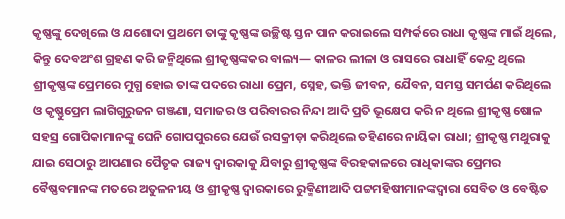କୃଷ୍ଣଙ୍କୁ ଦେଖିଲେ ଓ ଯଶୋଦା ପ୍ରଥମେ ତାଙ୍କୁ କୃଷ୍ଣଙ୍କ ଉଚ୍ଛିଷ୍ଟ ସ୍ତନ ପାନ କରାଇଲେ ସମ୍ପର୍କରେ ରାଧା କୃଷ୍ଣଙ୍କ ମାଇଁ ଥିଲେ, କିନ୍ତୁ ଦେବଅଂଶ ଗ୍ରହଣ କରି ଜନ୍ମିଥିଲେ ଶ୍ରୀକୃଷ୍ଣଙ୍କକର ବାଲ୍ୟ— କାଳର ଲୀଳା ଓ ରାସରେ ରାଧାହିଁ କେନ୍ଦ୍ର ଥିଲେ ଶ୍ରୀକୃଷ୍ଣଙ୍କ ପ୍ରେମରେ ମୁଗ୍ଧ ହୋଇ ତାଙ୍କ ପଦରେ ରାଧା ପ୍ରେମ, ସ୍ନେହ, ଭକ୍ତି ଜୀବନ, ଯୈବନ, ସମସ୍ତ ସମର୍ପଣ କରିଥିଲେ ଓ କୃଷ୍ଣୁପ୍ରେମ ଲାଗିଗୁରୁଜନ ଗଞ୍ଜଣା, ସମାଜର ଓ ପରିବାରର ନିନ୍ଦା ଆଦି ପ୍ରତି ଭୂକ୍ଷେପ କରି ନ ଥିଲେ ଶ୍ରୀକୃଷ୍ଣ ଷୋଳ ସହସ୍ର ଗୋପିକାମାନଙ୍କୁ ଘେନି ଗୋପପୁରରେ ଯେଉଁ ରସକ୍ରୀଡ଼ା କରିଥିଲେ ତହିଣରେ ନାୟିକା ରାଧା; ଶ୍ରୀକୃଷ୍ଣ ମଥୁରାକୁ ଯାଇ ସେଠାରୁ ଆପଣାର ପୈତୃକ ରାଜ୍ୟ ଦ୍ୱାରକାକୁ ଯିବାରୁ ଶ୍ରୀକୃଷ୍ଣଙ୍କ ବିରହକାଳରେ ରାଧିକାଙ୍କର ପ୍ରେମର ବୈଷ୍ଣବମାନଙ୍କ ମତରେ ଅତୁଳନୀୟ ଓ ଶ୍ରୀକୃଷ୍ଣ ଦ୍ୱାରକାରେ ରୁକ୍ମିଣୀଆଦି ପଟ୍ଟମହିଷୀମାନଙ୍କଦ୍ୱାରା ସେବିତ ଓ ବେଷ୍ଟିତ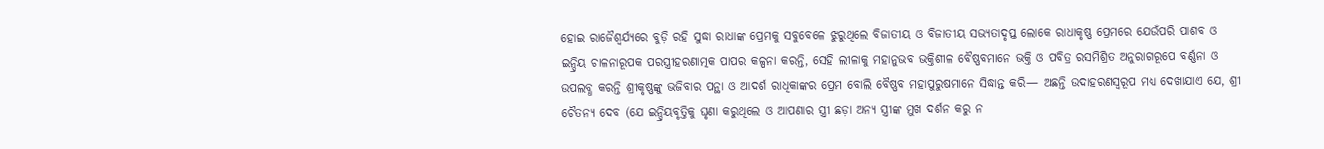ହୋଇ ରାଜୈଶ୍ୱର୍ଯ୍ୟରେ ବୁଡ଼ି ରହି ସୁଦ୍ଧା ରାଧାଙ୍କ ପ୍ରେମକୁ ସବୁବେଳେ ଝୁରୁଥିଲେ ବିଜାତୀୟ ଓ ବିଜାତୀୟ ସଭ୍ୟତାଦୃପ୍ତ ଲୋକେ ରାଧାକୃଷ୍ଣ ପ୍ରେମରେ ଯେଉଁପରି ପାଶବ ଓ ଇନ୍ଦ୍ରିୟ ଚାଳନାରୂପକ ପରସ୍ତ୍ରୀହରଣାତ୍ମକ ପାପର କଳ୍ପନା କରନ୍ତି, ସେହି ଲୀଳାକୁ ମହାନୁଭବ ଭକ୍ତିଶୀଳ ବୈଷ୍ଣବମାନେ ଭକ୍ତି ଓ ପବିତ୍ର ରସମିଶ୍ରିତ ଅନୁରାଗରୂପେ ବର୍ଣ୍ଣନା ଓ ଉପଲବ୍ଧ କରନ୍ତି ଶ୍ରୀକୃଷ୍ଣଙ୍କୁ ଭଜିବାର ପନ୍ଥା ଓ ଆଦର୍ଶ ରାଧିକାଙ୍କର ପ୍ରେମ ବୋଲି ବୈଷ୍ଣବ ମହାପୁରୁଷମାନେ ସିଦ୍ଧାନ୍ତ କରି— ଅଛନ୍ତି ଉଦାହରଣସ୍ୱରୂପ ମଧ୍ୟ ଦେଖାଯାଏ ଯେ, ଶ୍ରୀ ଚୈତନ୍ୟ ଦେବ (ଯେ ଇନ୍ଦ୍ରିୟବୃତ୍ତିକୁ ଘୃଣା କରୁଥିଲେ ଓ ଆପଣାର ସ୍ତ୍ରୀ ଛଡ଼ା ଅନ୍ୟ ସ୍ତ୍ରୀଙ୍କ ମୁଖ ଦର୍ଶନ କରୁ ନ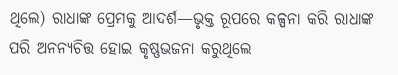ଥିଲେ) ରାଧାଙ୍କ ପ୍ରେମକୁ ଆଦର୍ଶ—ଭୃକ୍ତ ରୂପରେ କଳ୍ପନା କରି ରାଧାଙ୍କ ପରି ଅନନ୍ୟଚିତ୍ତ ହୋଇ କୃଷ୍ଣଭଜନା କରୁଥିଲେ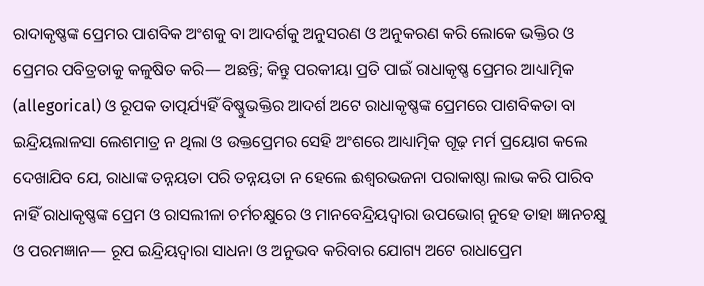ରାଦାକୃଷ୍ଣଙ୍କ ପ୍ରେମର ପାଶବିକ ଅଂଶକୁ ବା ଆଦର୍ଶକୁ ଅନୁସରଣ ଓ ଅନୁକରଣ କରି ଲୋକେ ଭକ୍ତିର ଓ ପ୍ରେମର ପବିତ୍ରତାକୁ କଳୁଷିତ କରି— ଅଛନ୍ତି; କିନ୍ତୁ ପରକୀୟା ପ୍ରତି ପାଇଁ ରାଧାକୃଷ୍ଣ ପ୍ରେମର ଆଧ୍ୟାତ୍ମିକ (allegorical) ଓ ରୂପକ ତାତ୍ପର୍ଯ୍ୟହିଁ ବିଷ୍ଣୁଭକ୍ତିର ଆଦର୍ଶ ଅଟେ ରାଧାକୃଷ୍ଣଙ୍କ ପ୍ରେମରେ ପାଶବିକତା ବା ଇନ୍ଦ୍ରିୟଲାଳସା ଲେଶମାତ୍ର ନ ଥିଲା ଓ ଉକ୍ତପ୍ରେମର ସେହି ଅଂଶରେ ଆଧ୍ୟାତ୍ମିକ ଗୂଢ଼ ମର୍ମ ପ୍ରୟୋଗ କଲେ ଦେଖାଯିବ ଯେ, ରାଧାଙ୍କ ତନ୍ନୟତା ପରି ତନ୍ନୟତା ନ ହେଲେ ଈଶ୍ୱରଭଜନା ପରାକାଷ୍ଠା ଲାଭ କରି ପାରିବ ନାହିଁ ରାଧାକୃଷ୍ଣଙ୍କ ପ୍ରେମ ଓ ରାସଲୀଳା ଚର୍ମଚକ୍ଷୁରେ ଓ ମାନବେନ୍ଦ୍ରିୟଦ୍ୱାରା ଉପଭୋଗ୍ ନୁହେ ତାହା ଜ୍ଞାନଚକ୍ଷୁ ଓ ପରମଜ୍ଞାନ— ରୂପ ଇନ୍ଦ୍ରିୟଦ୍ୱାରା ସାଧନା ଓ ଅନୁଭବ କରିବାର ଯୋଗ୍ୟ ଅଟେ ରାଧାପ୍ରେମ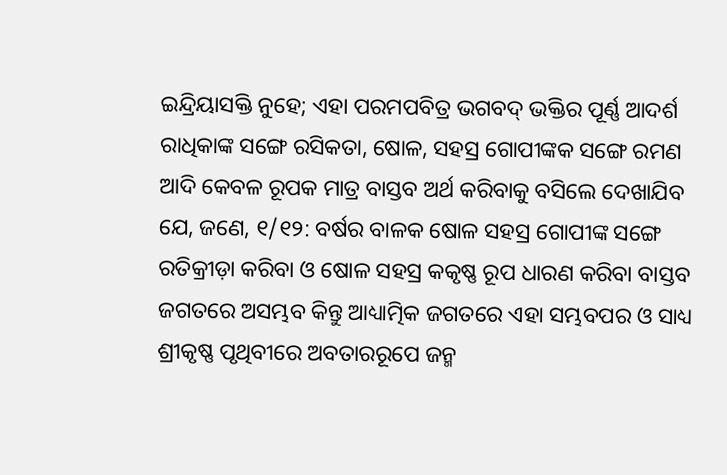ଇନ୍ଦ୍ରିୟାସକ୍ତି ନୁହେ; ଏହା ପରମପବିତ୍ର ଭଗବଦ୍ ଭକ୍ତିର ପୂର୍ଣ୍ଣ ଆଦର୍ଶ ରାଧିକାଙ୍କ ସଙ୍ଗେ ରସିକତା, ଷୋଳ, ସହସ୍ର ଗୋପୀଙ୍କକ ସଙ୍ଗେ ରମଣ ଆଦି କେବଳ ରୂପକ ମାତ୍ର ବାସ୍ତବ ଅର୍ଥ କରିବାକୁ ବସିଲେ ଦେଖାଯିବ ଯେ, ଜଣେ, ୧/୧୨: ବର୍ଷର ବାଳକ ଷୋଳ ସହସ୍ର ଗୋପୀଙ୍କ ସଙ୍ଗେ ରତିକ୍ରୀଡ଼ା କରିବା ଓ ଷୋଳ ସହସ୍ର କକୃଷ୍ଣ ରୂପ ଧାରଣ କରିବା ବାସ୍ତବ ଜଗତରେ ଅସମ୍ଭବ କିନ୍ତୁ ଆଧ୍ୟାତ୍ମିକ ଜଗତରେ ଏହା ସମ୍ଭବପର ଓ ସାଧ୍ୟ ଶ୍ରୀକୃଷ୍ଣ ପୃଥିବୀରେ ଅବତାରରୂପେ ଜନ୍ମ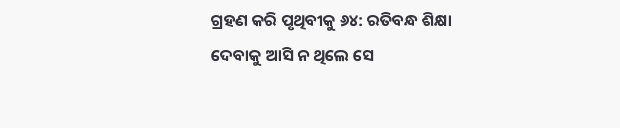ଗ୍ରହଣ କରି ପୃଥିବୀକୁ ୬୪: ରତିବନ୍ଧ ଶିକ୍ଷା ଦେବାକୁ ଆସି ନ ଥିଲେ ସେ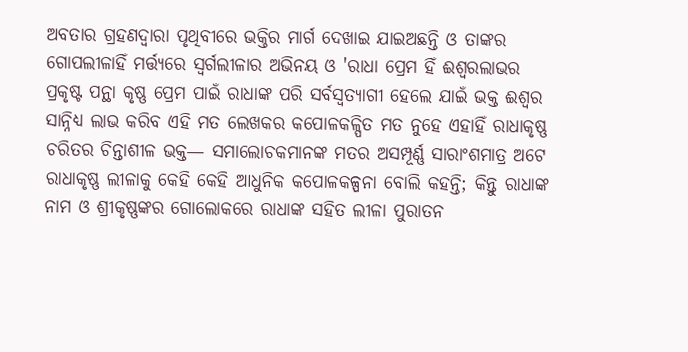ଅବତାର ଗ୍ରହଣଦ୍ୱାରା ପୃଥିବୀରେ ଭକ୍ତିର ମାର୍ଗ ଦେଖାଇ ଯାଇଅଛନ୍ତି ଓ ତାଙ୍କର ଗୋପଲୀଳାହିଁ ମର୍ତ୍ତ୍ୟରେ ସ୍ୱର୍ଗଲୀଳାର ଅଭିନୟ ଓ 'ରାଧା ପ୍ରେମ ହିଁ ଈଶ୍ୱରଲାଭର ପ୍ରକୃଷ୍ଟ ପନ୍ଥା କୃଷ୍ଣ ପ୍ରେମ ପାଇଁ ରାଧାଙ୍କ ପରି ସର୍ବସ୍ୱତ୍ୟାଗୀ ହେଲେ ଯାଇଁ ଭକ୍ତ ଈଶ୍ୱର ସାନ୍ନିଧ୍ୟ ଲାଭ କରିବ ଏହି ମତ ଲେଖକର କପୋଳକଳ୍ପିତ ମତ ନୁହେ ଏହାହିଁ ରାଧାକୃଷ୍ଣ ଚରିତର ଚିନ୍ତାଶୀଳ ଭକ୍ତ— ସମାଲୋଚକମାନଙ୍କ ମତର ଅସମ୍ପୂର୍ଣ୍ଣ ସାରାଂଶମାତ୍ର ଅଟେ ରାଧାକୃଷ୍ଣ ଲୀଳାକୁ କେହି କେହି ଆଧୁନିକ କପୋଳକଳ୍ପନା ବୋଲି କହନ୍ତି; କିନ୍ତୁ ରାଧାଙ୍କ ନାମ ଓ ଶ୍ରୀକୃଷ୍ଣଙ୍କର ଗୋଲୋକରେ ରାଧାଙ୍କ ସହିତ ଲୀଳା ପୁରାତନ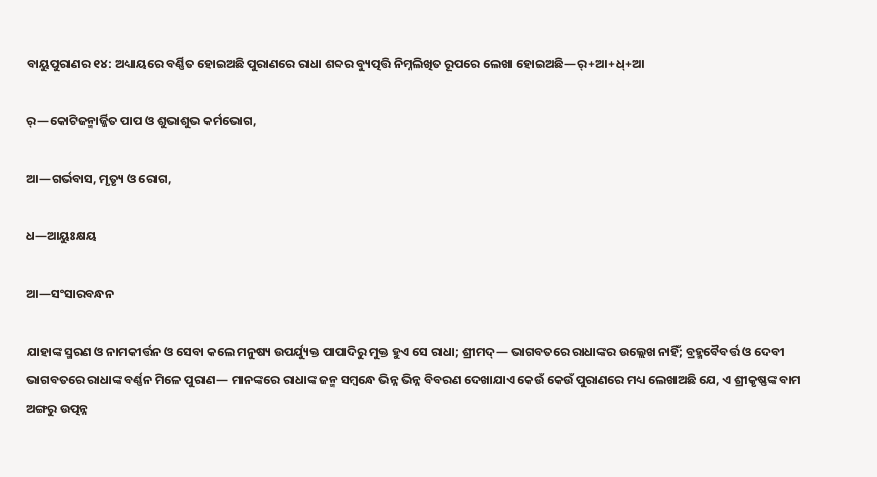ବାୟୁପୁରାଣର ୧୪: ଅଧ୍ୟାୟରେ ବର୍ଣ୍ଣିତ ହୋଇଅଛି ପୁରାଣରେ ରାଧା ଶବ୍ଦର ବ୍ୟୁତ୍ପତ୍ତି ନିମ୍ନଲିଖିତ ରୂପରେ ଲେଖା ହୋଇଅଛି—ର୍+ଆ+ଧ୍+ଆ

ର୍—କୋଟିଜନ୍ମାର୍ଜ୍ଜିତ ପାପ ଓ ଶୁଭାଶୁଭ କର୍ମଭୋଗ,

ଆ—ଗର୍ଭବାସ, ମୃତ୍ୟୃ ଓ ରୋଗ,

ଧ—ଆୟୁଃକ୍ଷୟ

ଆ—ସଂସାରବନ୍ଧନ

ଯାହାଙ୍କ ସ୍ମରଣ ଓ ନାମକୀର୍ତ୍ତନ ଓ ସେବା କଲେ ମନୁଷ୍ୟ ଉପର୍ଯ୍ୟୁକ୍ତ ପାପାଦିରୁ ମୁକ୍ତ ହୁଏ ସେ ରାଧା; ଶ୍ରୀମଦ୍— ଭାଗବତରେ ରାଧାଙ୍କର ଉଲ୍ଲେଖ ନାହିଁ; ବ୍ରହ୍ମବୈବର୍ତ୍ତ ଓ ଦେବୀ ଭାଗବତରେ ରାଧାଙ୍କ ବର୍ଣ୍ଣନ ମିଳେ ପୁରାଣ— ମାନଙ୍କରେ ରାଧାଙ୍କ ଜନ୍ମ ସମ୍ୱନ୍ଧେ ଭିନ୍ନ ଭିନ୍ନ ବିବରଣ ଦେଖାଯାଏ କେଉଁ କେଉଁ ପୁରାଣରେ ମଧ୍ୟ ଲେଖାଅଛି ଯେ, ଏ ଶ୍ରୀକୃଷ୍ଣଙ୍କ ବାମ ଅଙ୍ଗରୁ ଉତ୍ପନ୍ନ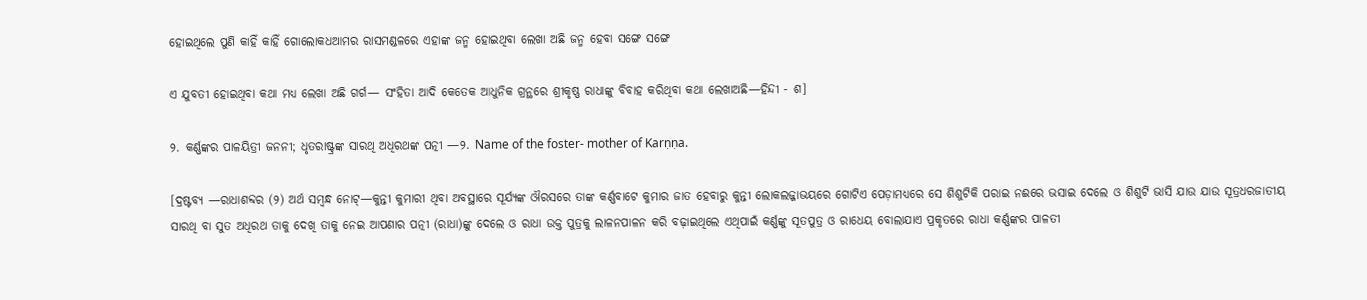ହୋଇଥିଲେ ପୁଣି କାହିଁ କାହିଁ ଗୋଲୋକଧଆମର ରାସମଣ୍ଡଳରେ ଏହାଙ୍କ ଜନ୍ମ ହୋଇଥିବା ଲେଖା ଅଛି ଜନ୍ମ ହେବା ସଙ୍ଗେ ସଙ୍ଗେ

ଏ ଯୁବତୀ ହୋଇଥିବା କଥା ମଧ୍ୟ ଲେଖା ଅଛି ଗର୍ଗ— ସଂହିତା ଆଦି କେତେକ ଆଧୁନିକ ଗ୍ରନ୍ଥରେ ଶ୍ରୀକୃଷ୍ଣ ରାଧାଙ୍କୁ ବିବାହ କରିଥିବା କଥା ଲେଖାଅଛି—ହିନ୍ଦୀ - ଶ]

୨. କର୍ଣ୍ଣଙ୍କର ପାଳୟିତ୍ରୀ ଜନନୀ; ଧୃତରାଷ୍ଟ୍ରଙ୍କ ସାରଥି ଅଧିରଥଙ୍କ ପତ୍ନୀ —୨. Name of the foster- mother of Karṇṇa.

[ଦ୍ରଷ୍ଟବ୍ୟ —ରାଧାଶବ୍ଦର (୨) ଅର୍ଥ ସମ୍ୱନ୍ଧ ନୋଟ୍—କୁନ୍ତୀ କୁମାରୀ ଥିବା ଅବସ୍ଥାରେ ସୂର୍ଯ୍ୟଙ୍କ ଔରସରେ ତାଙ୍କ କର୍ଣ୍ଣବାଟେ କୁମାର ଜାତ ହେବାରୁ କୁନ୍ତୀ ଲୋକଲଜ୍ଜାଭୟରେ ଗୋଟିଏ ପେଡ଼ାମଧ୍ୟରେ ସେ ଶିଶୁଟିକି ପରାଇ ନଈରେ ଭସାଇ ଦେଲେ ଓ ଶିଶୁଟି ଭାସି ଯାଉ ଯାଉ ସୂତ୍ରଧରଜାତୀୟ ସାରଥି ବା ସୁତ ଅଧିରଥ ତାକୁ ଦେଖି ତାକୁ ନେଇ ଆପଣାର ପତ୍ନୀ (ରାଧା)ଙ୍କୁ ଦେଲେ ଓ ରାଧା ଉକ୍ତ ପୁତ୍ରକୁ ଲାଳନପାଳନ କରି ବଢ଼ାଇଥିଲେ ଏଥିପାଇଁ କର୍ଣ୍ଣଙ୍କୁ ସୂତପୁତ୍ର ଓ ରାଧେୟ ବୋଲାଯାଏ ପ୍ରକୃତରେ ରାଧା କର୍ଣ୍ଣଙ୍କର ପାଳତୀ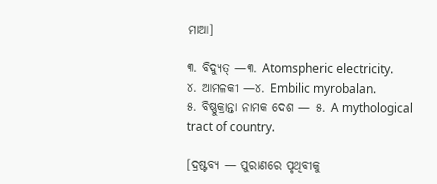ମାଆ]

୩. ବିଦ୍ୟୁତ୍ —୩. Atomspheric electricity.
୪. ଆମଳକୀ —୪. Embilic myrobalan.
୫. ବିଷ୍ଣୁକ୍ରାନ୍ତା ନାମକ ଦେଶ — ୫. A mythological tract of country.

[ଦ୍ରଷ୍ଟବ୍ୟ — ପୁରାଣରେ ପୃଥିବୀକୁ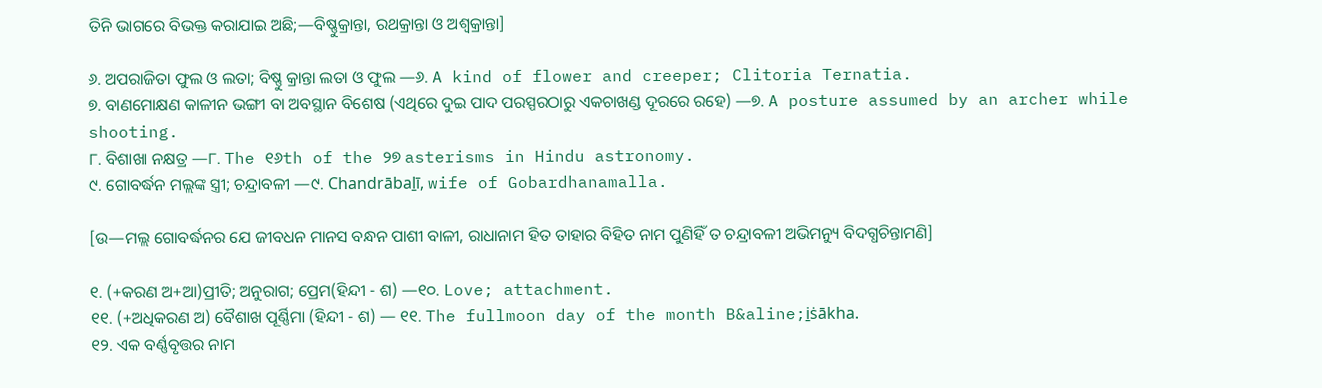ତିନି ଭାଗରେ ବିଭକ୍ତ କରାଯାଇ ଅଛି;—ବିଷ୍ଣୁକ୍ରାନ୍ତା, ରଥକ୍ରାନ୍ତା ଓ ଅଶ୍ୱକ୍ରାନ୍ତା]

୬. ଅପରାଜିତା ଫୁଲ ଓ ଲତା; ବିଷ୍ଣୁ କ୍ରାନ୍ତା ଲତା ଓ ଫୁଲ —୬. A kind of flower and creeper; Clitoria Ternatia.
୭. ବାଣମୋକ୍ଷଣ କାଳୀନ ଭଙ୍ଗୀ ବା ଅବସ୍ଥାନ ବିଶେଷ (ଏଥିରେ ଦୁଇ ପାଦ ପରସ୍ପରଠାରୁ ଏକଚାଖଣ୍ଡ ଦୂରରେ ରହେ) —୭. A posture assumed by an archer while shooting.
୮. ବିଶାଖା ନକ୍ଷତ୍ର —୮. The ୧୬th of the ୨୭ asterisms in Hindu astronomy.
୯. ଗୋବର୍ଦ୍ଧନ ମଲ୍ଲଙ୍କ ସ୍ତ୍ରୀ; ଚନ୍ଦ୍ରାବଳୀ —୯. Chandrābaḻī, wife of Gobardhanamalla.

[ଉ—ମଲ୍ଲ ଗୋବର୍ଦ୍ଧନର ଯେ ଜୀବଧନ ମାନସ ବନ୍ଧନ ପାଶୀ ବାଳୀ, ରାଧାନାମ ହିତ ତାହାର ବିହିତ ନାମ ପୁଣିହିଁ ତ ଚନ୍ଦ୍ରାବଳୀ ଅଭିମନ୍ୟୁ ବିଦଗ୍ଧଚିନ୍ତାମଣି]

୧. (+କରଣ ଅ+ଆ)ପ୍ରୀତି; ଅନୁରାଗ; ପ୍ରେମ(ହିନ୍ଦୀ - ଶ) —୧୦. Love; attachment.
୧୧. (+ଅଧିକରଣ ଅ) ବୈଶାଖ ପୂର୍ଣ୍ଣିମା (ହିନ୍ଦୀ - ଶ) — ୧୧. The fullmoon day of the month B&aline;i̱ṡākha.
୧୨. ଏକ ବର୍ଣ୍ଣବୃତ୍ତର ନାମ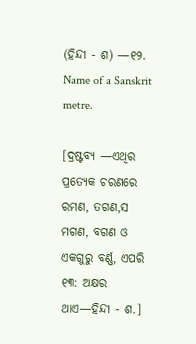(ହିନ୍ଦୀ - ଶ) —୧୨. Name of a Sanskrit metre.

[ଦ୍ରଷ୍ଟବ୍ୟ —ଏଥିର ପ୍ରତ୍ୟେକ ଚରଣରେ ରମଣ, ତଗଣ,ସ ମଗଣ, ବଗଣ ଓ ଏକଗୁରୁ ବର୍ଣ୍ଣ, ଏପରି ୧୩: ଅକ୍ଷର ଥାଏ—ହିନ୍ଦୀ - ଶ.]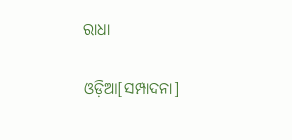ରାଧା

ଓଡ଼ିଆ[ସମ୍ପାଦନା]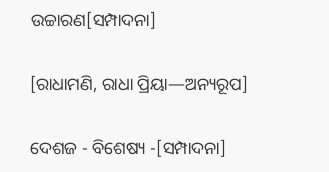ଉଚ୍ଚାରଣ[ସମ୍ପାଦନା]

[ରାଧାମଣି, ରାଧା ପ୍ରିୟା—ଅନ୍ୟରୂପ]

ଦେଶଜ - ବିଶେଷ୍ୟ -[ସମ୍ପାଦନା]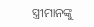ସ୍ତ୍ରୀମାନଙ୍କୁ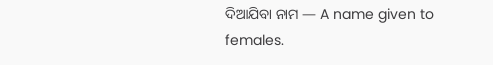ଦିଆଯିବା ନାମ — A name given to females.